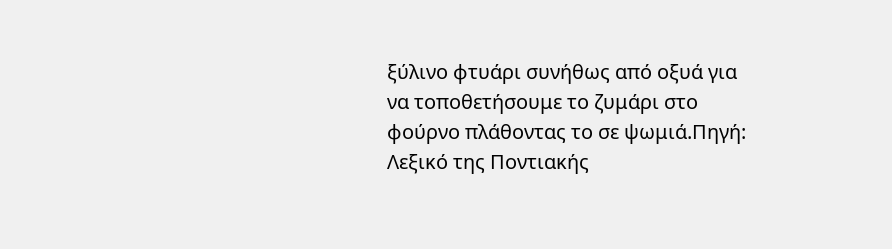ξύλινο φτυάρι συνήθως από οξυά για να τοποθετήσουμε το ζυμάρι στο φούρνο πλάθοντας το σε ψωμιά.Πηγή: Λεξικό της Ποντιακής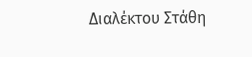Διαλέκτου Στάθη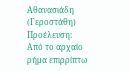Αθανασιάδη (Γεροστάθη)
Προέλευση:
Από το αρχαίο ρήμα επιρρίπτω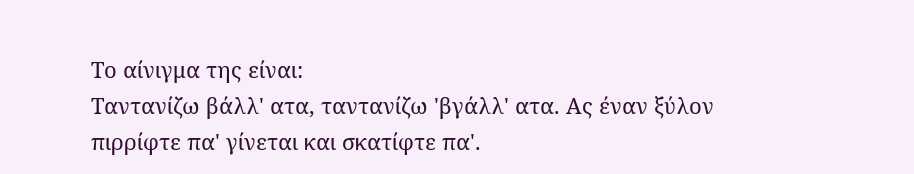Το αίνιγμα της είναι:
Ταντανίζω βάλλ' ατα, ταντανίζω 'βγάλλ' ατα. Ας έναν ξύλον πιρρίφτε πα' γίνεται και σκατίφτε πα'.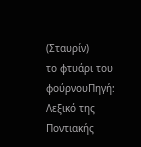(Σταυρίν)
το φτυάρι του φούρνουΠηγή: Λεξικό της Ποντιακής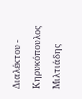Διαλέκτου - Κηρυκόπουλος Μιλτιάδης